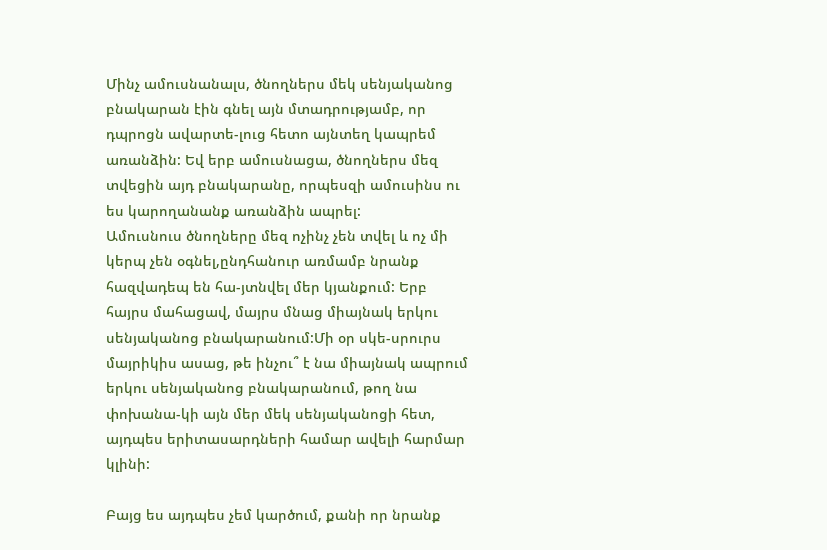Մինչ ամուսնանալս, ծնողներս մեկ սենյականոց բնակարան էին գնել այն մտադրությամբ, որ դպրոցն ավարտե-լուց հետո այնտեղ կապրեմ առանձին: Եվ երբ ամուսնացա, ծնողներս մեզ տվեցին այդ բնակարանը, որպեսզի ամուսինս ու ես կարողանանք առանձին ապրել:
Ամուսնուս ծնողները մեզ ոչինչ չեն տվել և ոչ մի կերպ չեն օգնել,ընդհանուր առմամբ նրանք հազվադեպ են հա-յտնվել մեր կյանքում: Երբ հայրս մահացավ, մայրս մնաց միայնակ երկու սենյականոց բնակարանում:Մի օր սկե-սրուրս մայրիկիս ասաց, թե ինչու՞ է նա միայնակ ապրում երկու սենյականոց բնակարանում, թող նա փոխանա-կի այն մեր մեկ սենյականոցի հետ, այդպես երիտասարդների համար ավելի հարմար կլինի:

Բայց ես այդպես չեմ կարծում, քանի որ նրանք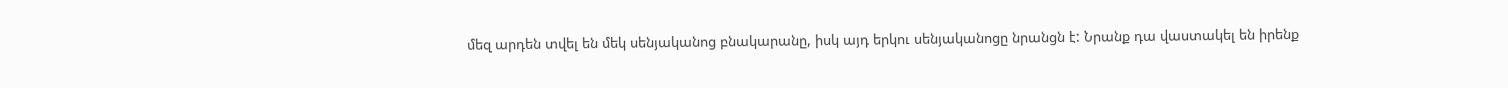մեզ արդեն տվել են մեկ սենյականոց բնակարանը, իսկ այդ երկու սենյականոցը նրանցն է: Նրանք դա վաստակել են իրենք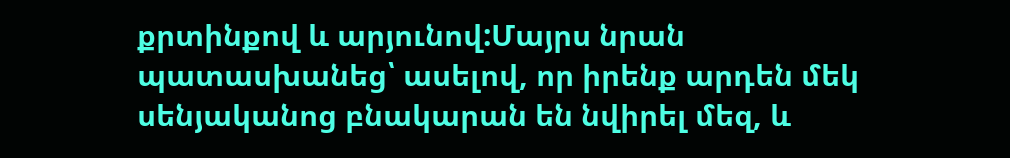քրտինքով և արյունով:Մայրս նրան պատասխանեց՝ ասելով, որ իրենք արդեն մեկ սենյականոց բնակարան են նվիրել մեզ, և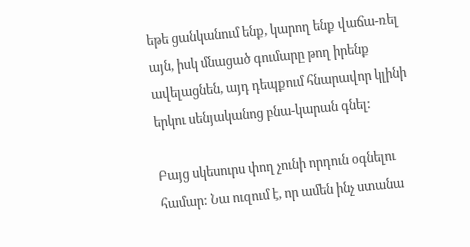եթե ցանկանում ենք, կարող ենք վաճա-ռել այն, իսկ մնացած գումարը թող իրենք ավելացնեն, այդ դեպքում հնարավոր կլինի երկու սենյականոց բնա-կարան գնել:

Բայց սկեսուրս փող չունի որդուն օգնելու համար: Նա ուզում է, որ ամեն ինչ ստանա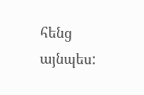հենց այնպես: